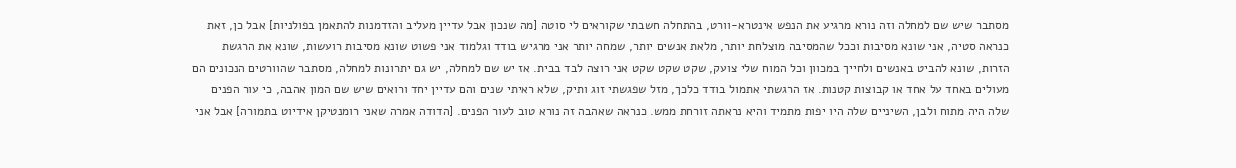מסתבר שיש שם למחלה וזה נורא מרגיע את הנפש אינטרא-וורט, בהתחלה חשבתי שקוראים לי סוטה [מה שנכון אבל עדיין מעליב והזדמנות להתאמן בפולניות] אבל כן, זאת כנראה סטיה, אני שונא מסיבות וככל שהמסיבה מוצלחת יותר, מלאת אנשים יותר, שמחה יותר אני מרגיש בודד וגלמוד אני פשוט שונא מסיבות רועשות, שונא את הרגשת הזרות, שונא להביט באנשים ולחייך במכוון וכל המוח שלי צועק, שקט שקט שקט אני רוצה לבד בבית. אז יש שם למחלה, יש גם יתרונות למחלה, מסתבר שהוורטים הנכונים הם מעולים באחד על אחד או קבוצות קטנות. אז הרגשתי אתמול בודד כלכך, מזל שפגשתי זוג ותיק, שלא ראיתי שנים והם עדיין יחד ורואים שיש שם המון אהבה, כי עור הפנים שלה היה מתוח ולבן, השיניים שלה היו יפות מתמיד והיא נראתה זורחת ממש. כנראה שאהבה זה נורא טוב לעור הפנים. [הדודה אמרה שאני רומנטיקן אידיוט בתמורה] אבל אני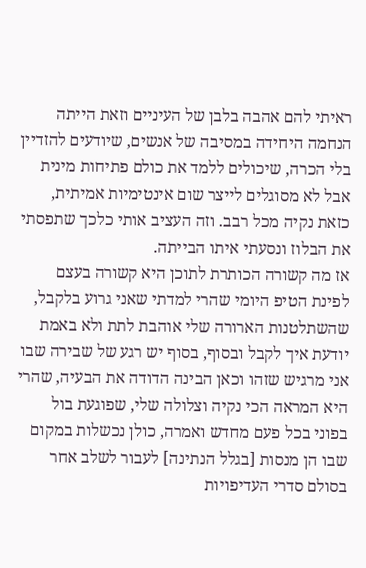ראיתי להם אהבה בלבן של העיניים וזאת הייתה הנחמה היחידה במסיבה של אנשים, שיודעים להזדיין בלי הכרה, שיכולים ללמד את כולם פתיחות מינית אבל לא מסוגלים לייצר שום אינטימיות אמיתית, כזאת נקיה מכל רבב. וזה העציב אותי כלכך שתפסתי את הבלוז ונסעתי איתו הבייתה.
אז מה קשורה הכותרת לתוכן היא קשורה בעצם לפינת הטיפ היומי שהרי למדתי שאני גרוע בלקבל, שהשתלטנות הארורה שלי אוהבת לתת ולא באמת יודעת איך לקבל ובסוף, בסוף יש רגע של שבירה שבו אני מרגיש שזהו וכאן הבינה הדודה את הבעיה, שהרי היא המראה הכי נקיה וצלולה שלי, שפוגעת בול בפוני בכל פעם מחדש ואמרה, כולן נכשלות במקום שבו הן מנסות [בגלל הנתינה] לעבור לשלב אחר בסולם סדרי העדיפויות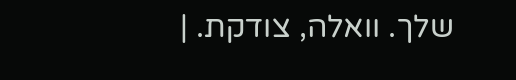שלך. וואלה, צודקת. |